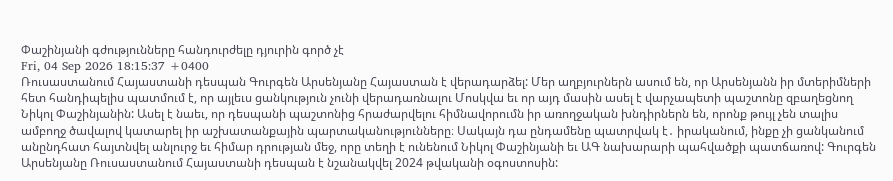Փաշինյանի գժությունները հանդուրժելը դյուրին գործ չէ
Fri, 04 Sep 2026 18:15:37 +0400
Ռուսաստանում Հայաստանի դեսպան Գուրգեն Արսենյանը Հայաստան է վերադարձել: Մեր աղբյուրներն ասում են, որ Արսենյանն իր մտերիմների հետ հանդիպելիս պատմում է, որ այլեւս ցանկություն չունի վերադառնալու Մոսկվա եւ որ այդ մասին ասել է վարչապետի պաշտոնը զբաղեցնող Նիկոլ Փաշինյանին: Ասել է նաեւ, որ դեսպանի պաշտոնից հրաժարվելու հիմնավորումն իր առողջական խնդիրներն են, որոնք թույլ չեն տալիս ամբողջ ծավալով կատարել իր աշխատանքային պարտականությունները։ Սակայն դա ընդամենը պատրվակ է․ իրականում, ինքը չի ցանկանում անընդհատ հայտնվել անլուրջ եւ հիմար դրության մեջ, որը տեղի է ունենում Նիկոլ Փաշինյանի եւ ԱԳ նախարարի պահվածքի պատճառով: Գուրգեն Արսենյանը Ռուսաստանում Հայաստանի դեսպան է նշանակվել 2024 թվականի օգոստոսին: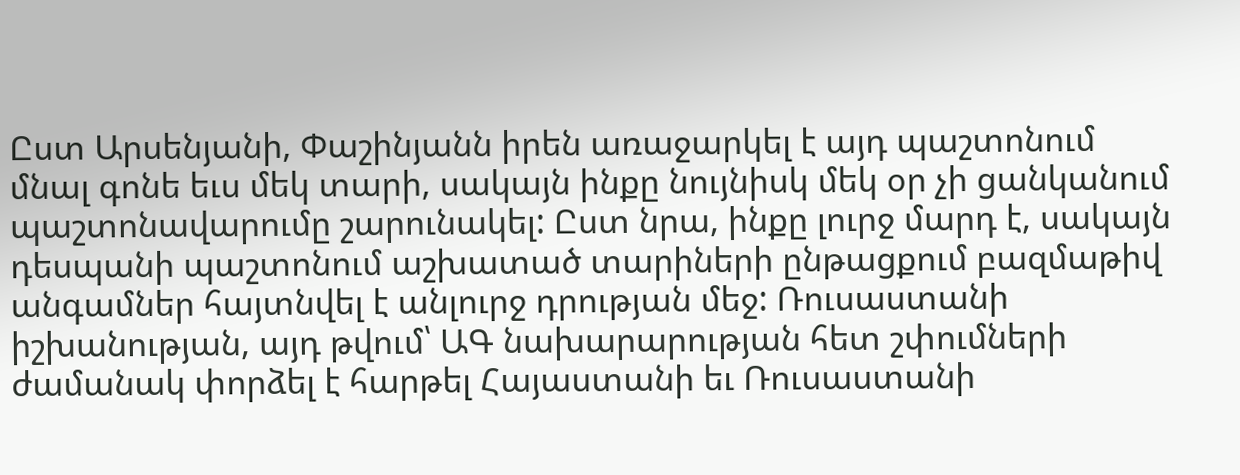Ըստ Արսենյանի, Փաշինյանն իրեն առաջարկել է այդ պաշտոնում մնալ գոնե եւս մեկ տարի, սակայն ինքը նույնիսկ մեկ օր չի ցանկանում պաշտոնավարումը շարունակել: Ըստ նրա, ինքը լուրջ մարդ է, սակայն դեսպանի պաշտոնում աշխատած տարիների ընթացքում բազմաթիվ անգամներ հայտնվել է անլուրջ դրության մեջ: Ռուսաստանի իշխանության, այդ թվում՝ ԱԳ նախարարության հետ շփումների ժամանակ փորձել է հարթել Հայաստանի եւ Ռուսաստանի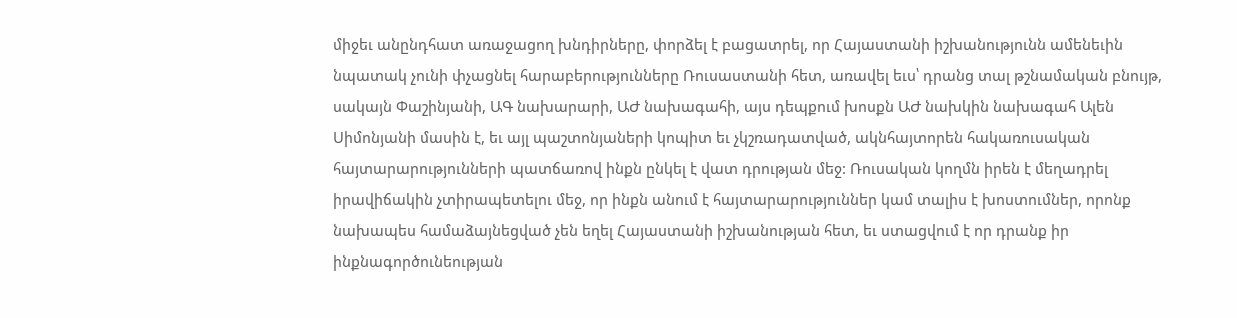միջեւ անընդհատ առաջացող խնդիրները, փորձել է բացատրել, որ Հայաստանի իշխանությունն ամենեւին նպատակ չունի փչացնել հարաբերությունները Ռուսաստանի հետ, առավել եւս՝ դրանց տալ թշնամական բնույթ, սակայն Փաշինյանի, ԱԳ նախարարի, ԱԺ նախագահի, այս դեպքում խոսքն ԱԺ նախկին նախագահ Ալեն Սիմոնյանի մասին է, եւ այլ պաշտոնյաների կոպիտ եւ չկշռադատված, ակնհայտորեն հակառուսական հայտարարությունների պատճառով ինքն ընկել է վատ դրության մեջ: Ռուսական կողմն իրեն է մեղադրել իրավիճակին չտիրապետելու մեջ, որ ինքն անում է հայտարարություններ կամ տալիս է խոստումներ, որոնք նախապես համաձայնեցված չեն եղել Հայաստանի իշխանության հետ, եւ ստացվում է որ դրանք իր ինքնագործունեության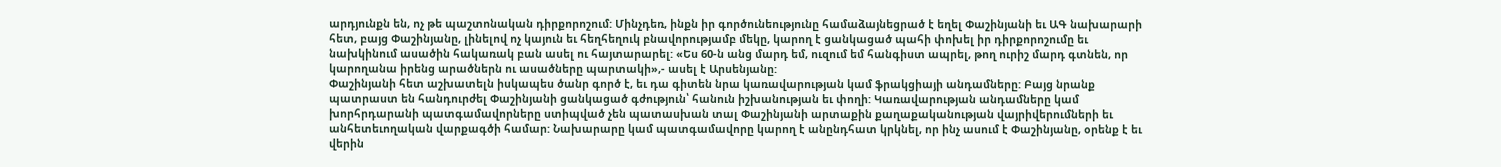արդյունքն են, ոչ թե պաշտոնական դիրքորոշում: Մինչդեռ, ինքն իր գործունեությունը համաձայնեցրած է եղել Փաշինյանի եւ ԱԳ նախարարի հետ, բայց Փաշինյանը, լինելով ոչ կայուն եւ հեղհեղուկ բնավորությամբ մեկը, կարող է ցանկացած պահի փոխել իր դիրքորոշումը եւ նախկինում ասածին հակառակ բան ասել ու հայտարարել: «Ես 60-ն անց մարդ եմ, ուզում եմ հանգիստ ապրել, թող ուրիշ մարդ գտնեն, որ կարողանա իրենց արածներն ու ասածները պարտակի»,- ասել է Արսենյանը:
Փաշինյանի հետ աշխատելն իսկապես ծանր գործ է, եւ դա գիտեն նրա կառավարության կամ ֆրակցիայի անդամները: Բայց նրանք պատրաստ են հանդուրժել Փաշինյանի ցանկացած գժություն՝ հանուն իշխանության եւ փողի: Կառավարության անդամները կամ խորհրդարանի պատգամավորները ստիպված չեն պատասխան տալ Փաշինյանի արտաքին քաղաքականության վայրիվերումների եւ անհետեւողական վարքագծի համար: Նախարարը կամ պատգամավորը կարող է անընդհատ կրկնել, որ ինչ ասում է Փաշինյանը, օրենք է եւ վերին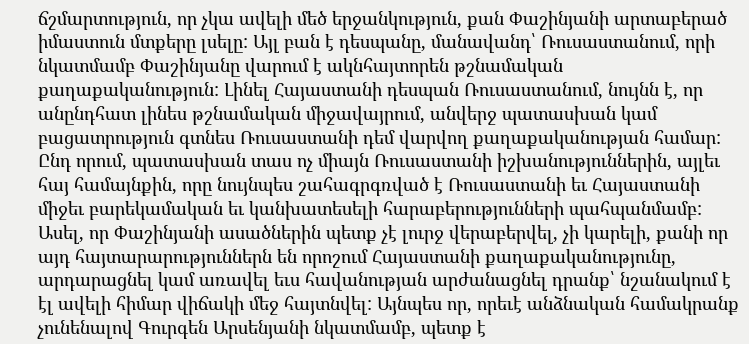ճշմարտություն, որ չկա ավելի մեծ երջանկություն, քան Փաշինյանի արտաբերած իմաստուն մտքերը լսելը: Այլ բան է դեսպանը, մանավանդ՝ Ռուսաստանում, որի նկատմամբ Փաշինյանը վարում է ակնհայտորեն թշնամական քաղաքականություն: Լինել Հայաստանի դեսպան Ռուսաստանում, նույնն է, որ անընդհատ լինես թշնամական միջավայրում, անվերջ պատասխան կամ բացատրություն գտնես Ռուսաստանի դեմ վարվող քաղաքականության համար:
Ընդ որում, պատասխան տաս ոչ միայն Ռուսաստանի իշխանություններին, այլեւ հայ համայնքին, որը նույնպես շահագրգռված է Ռուսաստանի եւ Հայաստանի միջեւ բարեկամական եւ կանխատեսելի հարաբերությունների պահպանմամբ: Ասել, որ Փաշինյանի ասածներին պետք չէ լուրջ վերաբերվել, չի կարելի, քանի որ այդ հայտարարություններն են որոշում Հայաստանի քաղաքականությունը, արդարացնել կամ առավել եւս հավանության արժանացնել դրանք՝ նշանակում է էլ ավելի հիմար վիճակի մեջ հայտնվել: Այնպես որ, որեւէ անձնական համակրանք չունենալով Գուրգեն Արսենյանի նկատմամբ, պետք է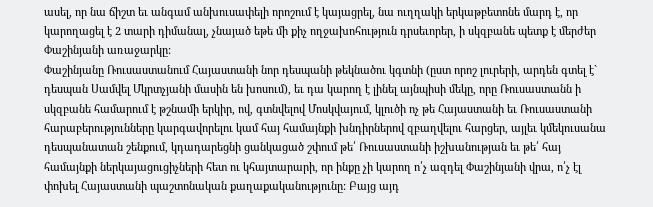ասել, որ նա ճիշտ եւ անգամ անխուսափելի որոշում է կայացրել, նա ուղղակի երկաթբետոնե մարդ է, որ կարողացել է 2 տարի դիմանալ, չնայած եթե մի քիչ ողջախոհություն դրսեւորեր, ի սկզբանե պետք է մերժեր Փաշինյանի առաջարկը:
Փաշինյանը Ռուսաստանում Հայաստանի նոր դեսպանի թեկնածու կգտնի (ըստ որոշ լուրերի, արդեն գտել է` դեսպան Սամվել Մկրտչյանի մասին են խոսում), եւ դա կարող է լինել այնպիսի մեկը, որը Ռուսաստանն ի սկզբանե համարում է թշնամի երկիր, ով, գտնվելով Մոսկվայում, կլուծի ոչ թե Հայաստանի եւ Ռուսաստանի հարաբերությունները կարգավորելու կամ հայ համայնքի խնդիրներով զբաղվելու հարցեր, այլեւ կմեկուսանա դեսպանատան շենքում, կդադարեցնի ցանկացած շփում թե՛ Ռուսաստանի իշխանության եւ թե՛ հայ համայնքի ներկայացուցիչների հետ ու կհայտարարի, որ ինքը չի կարող ո՛չ ազդել Փաշինյանի վրա, ո՛չ էլ փոխել Հայաստանի պաշտոնական քաղաքականությունը: Բայց այդ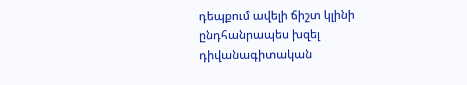դեպքում ավելի ճիշտ կլինի ընդհանրապես խզել դիվանագիտական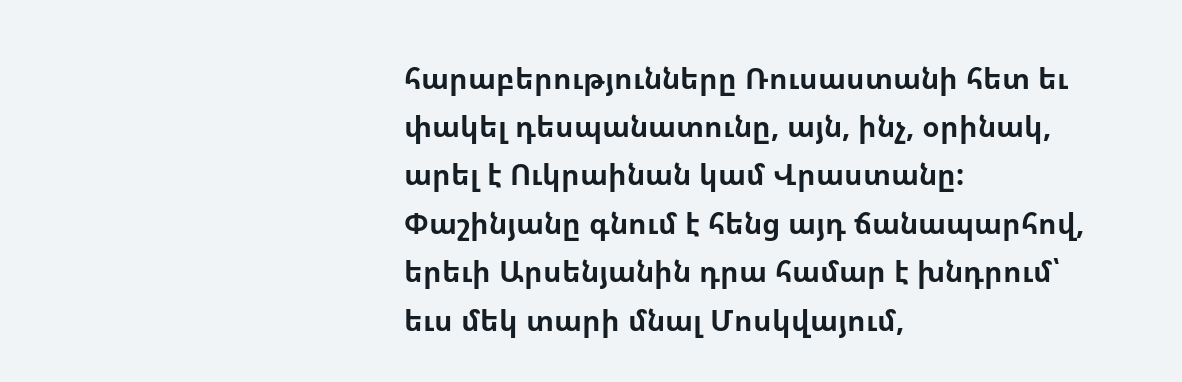հարաբերությունները Ռուսաստանի հետ եւ փակել դեսպանատունը, այն, ինչ, օրինակ, արել է Ուկրաինան կամ Վրաստանը: Փաշինյանը գնում է հենց այդ ճանապարհով, երեւի Արսենյանին դրա համար է խնդրում՝ եւս մեկ տարի մնալ Մոսկվայում,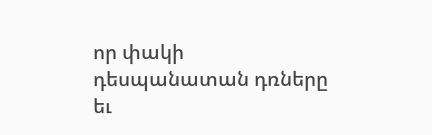որ փակի դեսպանատան դռները եւ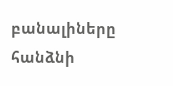բանալիները հանձնի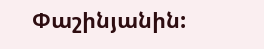Փաշինյանին: